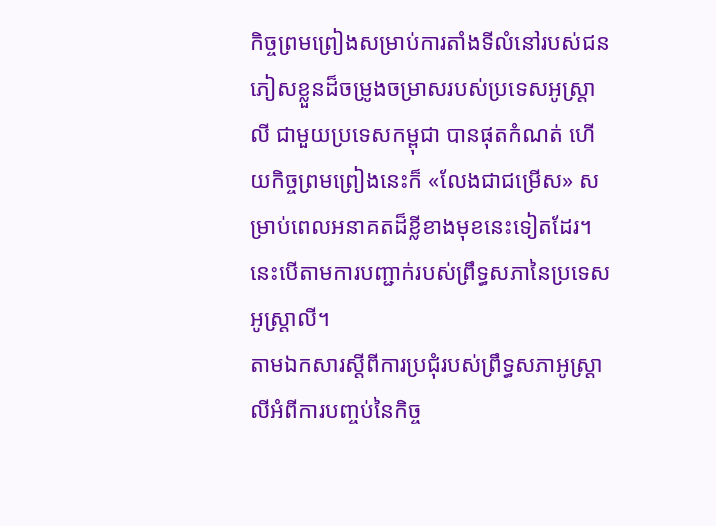កិច្ចព្រមព្រៀងសម្រាប់ការតាំងទីលំនៅរបស់ជនភៀសខ្លួនដ៏ចម្រូងចម្រាសរបស់ប្រទេសអូស្ត្រាលី ជាមួយប្រទេសកម្ពុជា បានផុតកំណត់ ហើយកិច្ចព្រមព្រៀងនេះក៏ «លែងជាជម្រើស» សម្រាប់ពេលអនាគតដ៏ខ្លីខាងមុខនេះទៀតដែរ។ នេះបើតាមការបញ្ជាក់របស់ព្រឹទ្ធសភានៃប្រទេសអូស្ត្រាលី។
តាមឯកសារស្តីពីការប្រជុំរបស់ព្រឹទ្ធសភាអូស្ត្រាលីអំពីការបញ្ចប់នៃកិច្ច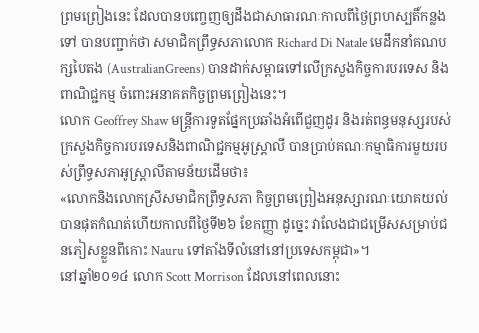ព្រមព្រៀងនេះ ដែលបានបញ្ចេញឲ្យដឹងជាសាធារណៈកាលពីថ្ងៃព្រហស្បតិ៍កន្លងទៅ បានបញ្ជាក់ថា សមាជិកព្រឹទ្ធសភាលោក Richard Di Natale មេដឹកនាំគណបក្សបៃតង (AustralianGreens) បានដាក់សម្ពាធទៅលើក្រសួងកិច្ចការបរទេស និងពាណិជ្ជកម្ម ចំពោះអនាគតកិច្ចព្រមព្រៀងនេះ។
លោក Geoffrey Shaw មន្ត្រីការទូតផ្នែកប្រឆាំងអំពើជួញដូរ និងរត់ពន្ធមនុស្សរបស់ក្រសួងកិច្ចការបរទេសនិងពាណិជ្ជកម្មអូស្ត្រាលី បានប្រាប់គណៈកម្មាធិការមួយរបស់ព្រឹទ្ធសភាអូស្ត្រាលីតាមន័យដើមថា៖
«លោកនិងលោកស្រីសមាជិកព្រឹទ្ធសភា កិច្ចព្រមព្រៀងអនុស្សារណៈយោគយល់បានផុតកំណត់ហើយកាលពីថ្ងៃទី២៦ ខែកញ្ញា ដូច្នេះ វាលែងជាជម្រើសសម្រាប់ជនភៀសខ្លួនពីកោះ Nauru ទៅតាំងទីលំនៅនៅប្រទេសកម្ពុជា»។
នៅឆ្នាំ២០១៤ លោក Scott Morrison ដែលនៅពេលនោះ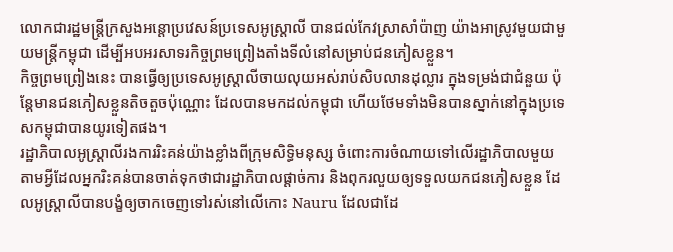លោកជារដ្ឋមន្ត្រីក្រសួងអន្តោប្រវេសន៍ប្រទេសអូស្ត្រាលី បានជល់កែវស្រាសាំប៉ាញ យ៉ាងអាស្រូវមួយជាមួយមន្ត្រីកម្ពុជា ដើម្បីអបអរសាទរកិច្ចព្រមព្រៀងតាំងទីលំនៅសម្រាប់ជនភៀសខ្លួន។
កិច្ចព្រមព្រៀងនេះ បានធ្វើឲ្យប្រទេសអូស្ត្រាលីចាយលុយអស់រាប់សិបលានដុល្លារ ក្នុងទម្រង់ជាជំនួយ ប៉ុន្តែមានជនភៀសខ្លួនតិចតួចប៉ុណ្ណោះ ដែលបានមកដល់កម្ពុជា ហើយថែមទាំងមិនបានស្នាក់នៅក្នុងប្រទេសកម្ពុជាបានយូរទៀតផង។
រដ្ឋាភិបាលអូស្ត្រាលីរងការរិះគន់យ៉ាងខ្លាំងពីក្រុមសិទ្ធិមនុស្ស ចំពោះការចំណាយទៅលើរដ្ឋាភិបាលមួយ តាមអ្វីដែលអ្នករិះគន់បានចាត់ទុកថាជារដ្ឋាភិបាលផ្តាច់ការ និងពុករលួយឲ្យទទួលយកជនភៀសខ្លួន ដែលអូស្ត្រាលីបានបង្ខំឲ្យចាកចេញទៅរស់នៅលើកោះ Nauru ដែលជាដែ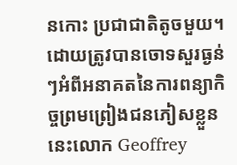នកោះ ប្រជាជាតិតូចមួយ។
ដោយត្រូវបានចោទសួរធ្ងន់ៗអំពីអនាគតនៃការពន្យាកិច្ចព្រមព្រៀងជនភៀសខ្លួននេះលោក Geoffrey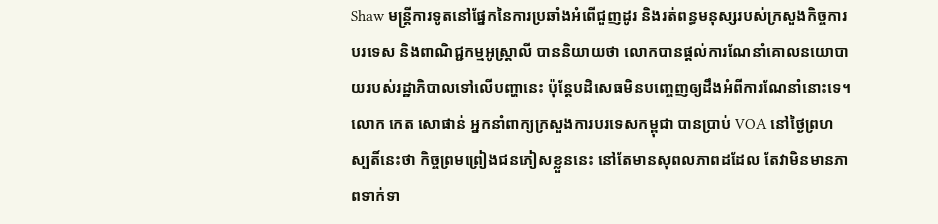Shaw មន្ត្រីការទូតនៅផ្នែកនៃការប្រឆាំងអំពើជួញដូរ និងរត់ពន្ធមនុស្សរបស់ក្រសួងកិច្ចការបរទេស និងពាណិជ្ជកម្មអូស្ត្រាលី បាននិយាយថា លោកបានផ្តល់ការណែនាំគោលនយោបាយរបស់រដ្ឋាភិបាលទៅលើបញ្ហានេះ ប៉ុន្តែបដិសេធមិនបញ្ចេញឲ្យដឹងអំពីការណែនាំនោះទេ។
លោក កេត សោផាន់ អ្នកនាំពាក្យក្រសួងការបរទេសកម្ពុជា បានប្រាប់ VOA នៅថ្ងៃព្រហស្បតិ៍នេះថា កិច្ចព្រមព្រៀងជនភៀសខ្លួននេះ នៅតែមានសុពលភាពដដែល តែវាមិនមានភាពទាក់ទា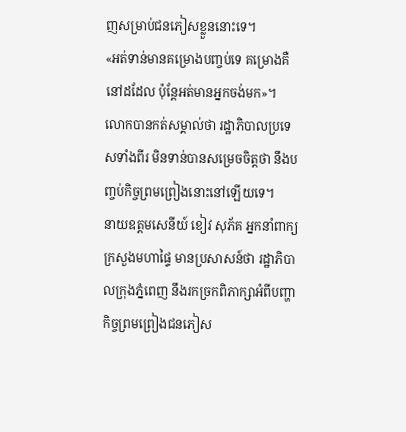ញសម្រាប់ជនភៀសខ្លួននោះទេ។
«អត់ទាន់មានគម្រោងបញ្ចប់ទេ គម្រោងគឺនៅដដែល ប៉ុន្តែអត់មានអ្នកចង់មក»។
លោកបានកត់សម្គាល់ថា រដ្ឋាភិបាលប្រទេសទាំងពីរ មិនទាន់បានសម្រេចចិត្តថា នឹងបញ្ចប់កិច្ចព្រមព្រៀងនោះនៅឡើយទេ។
នាយឧត្តមសេនីយ៍ ខៀវ សុភ័គ អ្នកនាំពាក្យក្រសួងមហាផ្ទៃ មានប្រសាសន៍ថា រដ្ឋាភិបាលក្រុងភ្នំពេញ នឹងរកច្រកពិភាក្សាអំពីបញ្ហាកិច្ចព្រមព្រៀងជនភៀស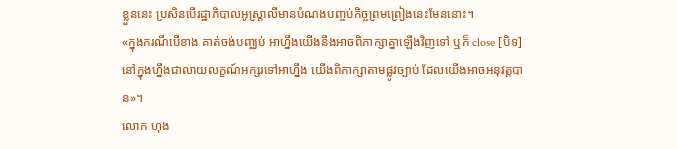ខ្លួននេះ ប្រសិនបើរដ្ឋាភិបាលអូស្ត្រាលីមានបំណងបញ្ចប់កិច្ចព្រមព្រៀងនេះមែននោះ។
«ក្នុងករណីបើខាង គាត់ចង់បញ្ឈប់ អាហ្នឹងយើងនឹងអាចពិភាក្សាគ្នាឡើងវិញទៅ ឬក៏ close [បិទ] នៅក្នុងហ្នឹងជាលាយលក្ខណ៍អក្សរទៅអាហ្នឹង យើងពិភាក្សាតាមផ្លូវច្បាប់ ដែលយើងអាចអនុវត្តបាន»។
លោក ហុង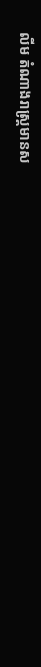លីម តំណាងរាស្ត្រមានស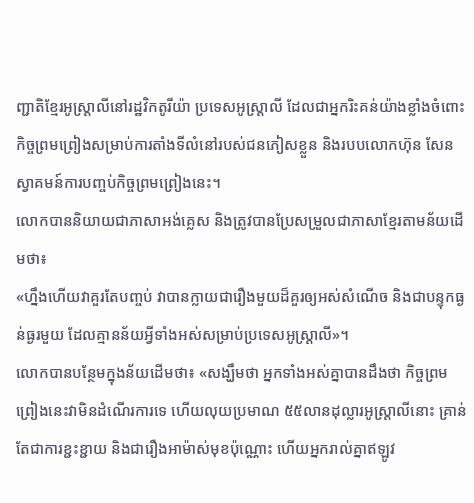ញ្ជាតិខ្មែរអូស្ត្រាលីនៅរដ្ឋវិកតូរីយ៉ា ប្រទេសអូស្ត្រាលី ដែលជាអ្នករិះគន់យ៉ាងខ្លាំងចំពោះកិច្ចព្រមព្រៀងសម្រាប់ការតាំងទីលំនៅរបស់ជនភៀសខ្លួន និងរបបលោកហ៊ុន សែន ស្វាគមន៍ការបញ្ចប់កិច្ចព្រមព្រៀងនេះ។
លោកបាននិយាយជាភាសាអង់គ្លេស និងត្រូវបានប្រែសម្រួលជាភាសាខ្មែរតាមន័យដើមថា៖
«ហ្នឹងហើយវាគួរតែបញ្ចប់ វាបានក្លាយជារឿងមួយដ៏គួរឲ្យអស់សំណើច និងជាបន្ទុកធ្ងន់ធ្ងរមួយ ដែលគ្មានន័យអ្វីទាំងអស់សម្រាប់ប្រទេសអូស្ត្រាលី»។
លោកបានបន្ថែមក្នុងន័យដើមថា៖ «សង្ឃឹមថា អ្នកទាំងអស់គ្នាបានដឹងថា កិច្ចព្រមព្រៀងនេះវាមិនដំណើរការទេ ហើយលុយប្រមាណ ៥៥លានដុល្លារអូស្ត្រាលីនោះ គ្រាន់តែជាការខ្ជះខ្ជាយ និងជារឿងអាម៉ាស់មុខប៉ុណ្ណោះ ហើយអ្នករាល់គ្នាឥឡូវ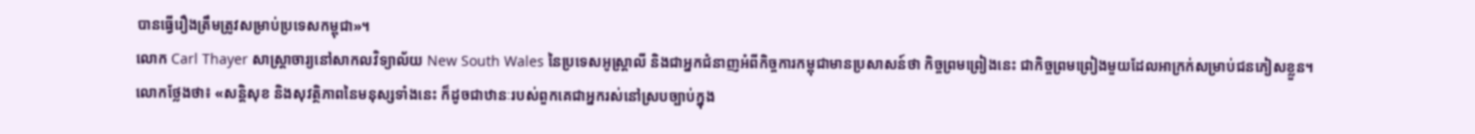បានធ្វើរឿងត្រឹមត្រូវសម្រាប់ប្រទេសកម្ពុជា»។
លោក Carl Thayer សាស្ត្រាចារ្យនៅសាកលវិទ្យាល័យ New South Wales នៃប្រទេសអូស្ត្រាលី និងជាអ្នកជំនាញអំពីកិច្ចការកម្ពុជាមានប្រសាសន៍ថា កិច្ចព្រមព្រៀងនេះ ជាកិច្ចព្រមព្រៀងមួយដែលអាក្រក់សម្រាប់ជនភៀសខ្លួន។
លោកថ្លែងថា៖ «សន្តិសុខ និងសុវត្ថិភាពនៃមនុស្សទាំងនេះ ក៏ដូចជាឋានៈរបស់ពួកគេជាអ្នករស់នៅស្របច្បាប់ក្នុង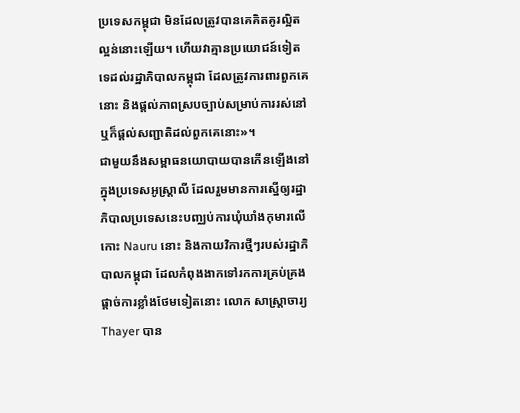ប្រទេសកម្ពុជា មិនដែលត្រូវបានគេគិតគូរល្អិតល្អន់នោះឡើយ។ ហើយវាគ្មានប្រយោជន៍ទៀតទេដល់រដ្ឋាភិបាលកម្ពុជា ដែលត្រូវការពារពួកគេនោះ និងផ្តល់ភាពស្របច្បាប់សម្រាប់ការរស់នៅ ឬក៏ផ្តល់សញ្ជាតិដល់ពួកគេនោះ»។
ជាមួយនឹងសម្ពាធនយោបាយបានកើនឡើងនៅក្នុងប្រទេសអូស្ត្រាលី ដែលរួមមានការស្នើឲ្យរដ្ឋាភិបាលប្រទេសនេះបញ្ឈប់ការឃុំឃាំងកុមារលើកោះ Nauru នោះ និងកាយវិការថ្មីៗរបស់រដ្ឋាភិបាលកម្ពុជា ដែលកំពុងងាកទៅរកការគ្រប់គ្រងផ្តាច់ការខ្លាំងថែមទៀតនោះ លោក សាស្ត្រាចារ្យ Thayer បាន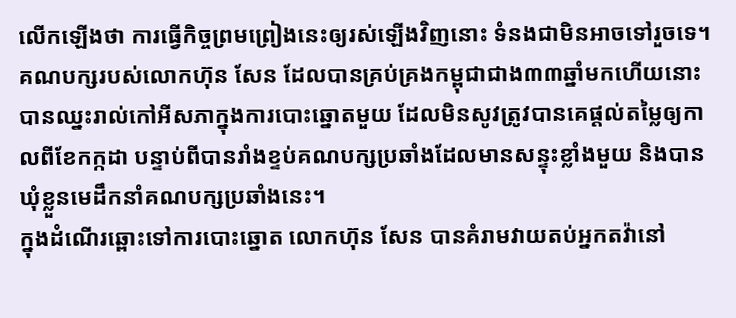លើកឡើងថា ការធ្វើកិច្ចព្រមព្រៀងនេះឲ្យរស់ឡើងវិញនោះ ទំនងជាមិនអាចទៅរួចទេ។
គណបក្សរបស់លោកហ៊ុន សែន ដែលបានគ្រប់គ្រងកម្ពុជាជាង៣៣ឆ្នាំមកហើយនោះ បានឈ្នះរាល់កៅអីសភាក្នុងការបោះឆ្នោតមួយ ដែលមិនសូវត្រូវបានគេផ្តល់តម្លៃឲ្យកាលពីខែកក្កដា បន្ទាប់ពីបានរាំងខ្ទប់គណបក្សប្រឆាំងដែលមានសន្ទុះខ្លាំងមួយ និងបានឃុំខ្លួនមេដឹកនាំគណបក្សប្រឆាំងនេះ។
ក្នុងដំណើរឆ្ពោះទៅការបោះឆ្នោត លោកហ៊ុន សែន បានគំរាមវាយតប់អ្នកតវ៉ានៅ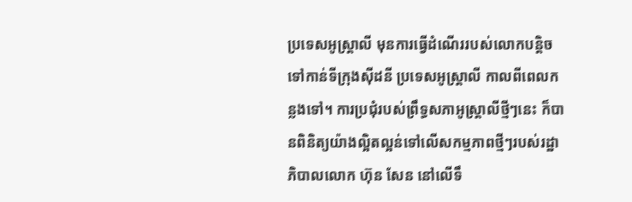ប្រទេសអូស្ត្រាលី មុនការធ្វើដំណើររបស់លោកបន្តិចទៅកាន់ទីក្រុងស៊ីដនី ប្រទេសអូស្ត្រាលី កាលពីពេលកន្លងទៅ។ ការប្រជុំរបស់ព្រឹទ្ធសភាអូស្ត្រាលីថ្មីៗនេះ ក៏បានពិនិត្យយ៉ាងល្អិតល្អន់ទៅលើសកម្មភាពថ្មីៗរបស់រដ្ឋាភិបាលលោក ហ៊ុន សែន នៅលើទឹ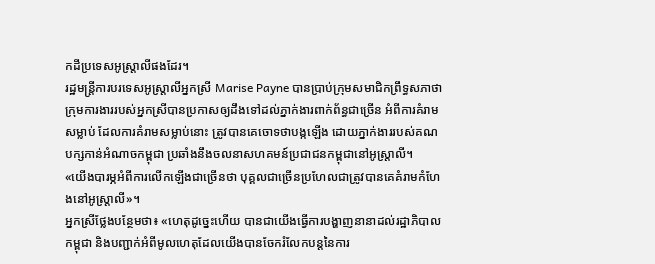កដីប្រទេសអូស្ត្រាលីផងដែរ។
រដ្ឋមន្ត្រីការបរទេសអូស្ត្រាលីអ្នកស្រី Marise Payne បានប្រាប់ក្រុមសមាជិកព្រឹទ្ធសភាថា ក្រុមការងាររបស់អ្នកស្រីបានប្រកាសឲ្យដឹងទៅដល់ភ្នាក់ងារពាក់ព័ន្ធជាច្រើន អំពីការគំរាមសម្លាប់ ដែលការគំរាមសម្លាប់នោះ ត្រូវបានគេចោទថាបង្កឡើង ដោយភ្នាក់ងាររបស់គណបក្សកាន់អំណាចកម្ពុជា ប្រឆាំងនឹងចលនាសហគមន៍ប្រជាជនកម្ពុជានៅអូស្ត្រាលី។
«យើងបារម្ភអំពីការលើកឡើងជាច្រើនថា បុគ្គលជាច្រើនប្រហែលជាត្រូវបានគេគំរាមកំហែងនៅអូស្រ្តាលី»។
អ្នកស្រីថ្លែងបន្ថែមថា៖ «ហេតុដូច្នេះហើយ បានជាយើងធ្វើការបង្ហាញនានាដល់រដ្ឋាភិបាលកម្ពុជា និងបញ្ជាក់អំពីមូលហេតុដែលយើងបានចែករំលែកបន្តនៃការ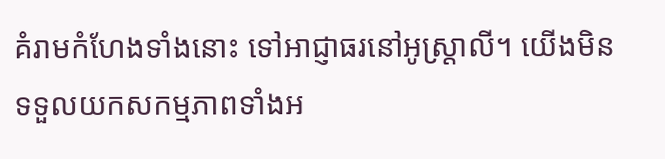គំរាមកំហែងទាំងនោះ ទៅអាជ្ញាធរនៅអូស្ត្រាលី។ យើងមិនទទួលយកសកម្មភាពទាំងអ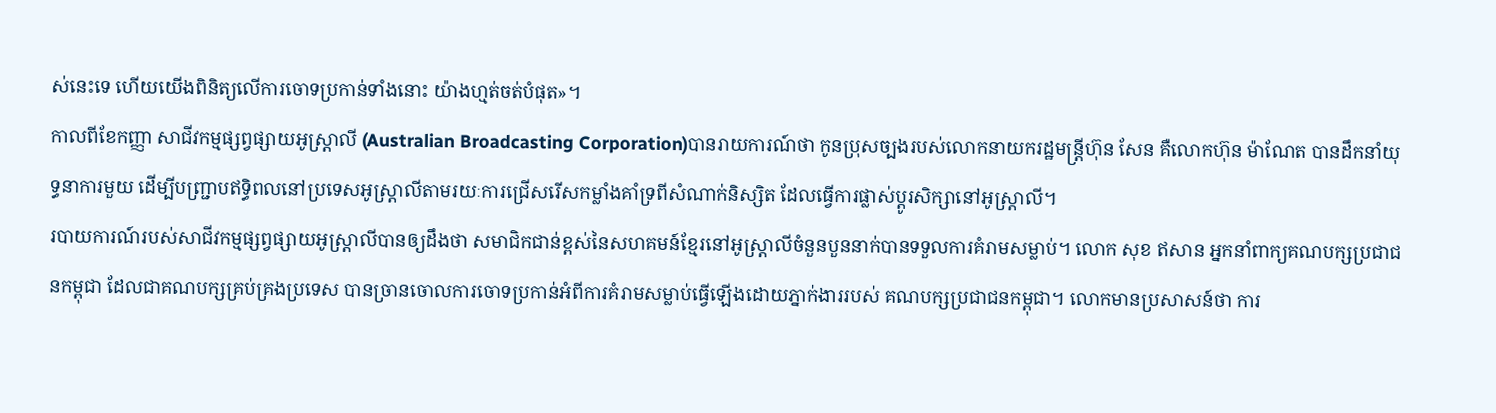ស់នេះទេ ហើយយើងពិនិត្យលើការចោទប្រកាន់ទាំងនោះ យ៉ាងហ្មត់ចត់បំផុត»។
កាលពីខែកញ្ញា សាជីវកម្មផ្សព្វផ្សាយអូស្ត្រាលី (Australian Broadcasting Corporation)បានរាយការណ៍ថា កូនប្រុសច្បងរបស់លោកនាយករដ្ឋមន្ត្រីហ៊ុន សែន គឺលោកហ៊ុន ម៉ាណែត បានដឹកនាំយុទ្ធនាការមួយ ដើម្បីបញ្ជ្រាបឥទ្ធិពលនៅប្រទេសអូស្ត្រាលីតាមរយៈការជ្រើសរើសកម្លាំងគាំទ្រពីសំណាក់និស្សិត ដែលធ្វើការផ្លាស់ប្តូរសិក្សានៅអូស្ត្រាលី។
របាយការណ៍របស់សាជីវកម្មផ្សព្វផ្សាយអូស្ត្រាលីបានឲ្យដឹងថា សមាជិកជាន់ខ្ពស់នៃសហគមន៍ខ្មែរនៅអូស្ត្រាលីចំនួនបួននាក់បានទទួលការគំរាមសម្លាប់។ លោក សុខ ឥសាន អ្នកនាំពាក្យគណបក្សប្រជាជនកម្ពុជា ដែលជាគណបក្សគ្រប់គ្រងប្រទេស បានច្រានចោលការចោទប្រកាន់អំពីការគំរាមសម្លាប់ធ្វើឡើងដោយភ្នាក់ងាររបស់ គណបក្សប្រជាជនកម្ពុជា។ លោកមានប្រសាសន៍ថា ការ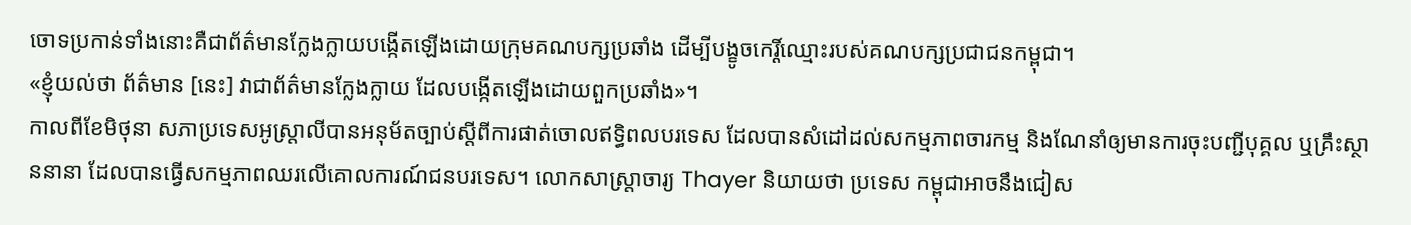ចោទប្រកាន់ទាំងនោះគឺជាព័ត៌មានក្លែងក្លាយបង្កើតឡើងដោយក្រុមគណបក្សប្រឆាំង ដើម្បីបង្ខូចកេរ្តិ៍ឈ្មោះរបស់គណបក្សប្រជាជនកម្ពុជា។
«ខ្ញុំយល់ថា ព័ត៌មាន [នេះ] វាជាព័ត៌មានក្លែងក្លាយ ដែលបង្កើតឡើងដោយពួកប្រឆាំង»។
កាលពីខែមិថុនា សភាប្រទេសអូស្ត្រាលីបានអនុម័តច្បាប់ស្តីពីការផាត់ចោលឥទ្ធិពលបរទេស ដែលបានសំដៅដល់សកម្មភាពចារកម្ម និងណែនាំឲ្យមានការចុះបញ្ជីបុគ្គល ឬគ្រឹះស្ថាននានា ដែលបានធ្វើសកម្មភាពឈរលើគោលការណ៍ជនបរទេស។ លោកសាស្ត្រាចារ្យ Thayer និយាយថា ប្រទេស កម្ពុជាអាចនឹងជៀស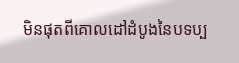មិនផុតពីគោលដៅដំបូងនៃបទប្ប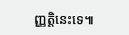ញ្ញត្តិនេះទេ៕